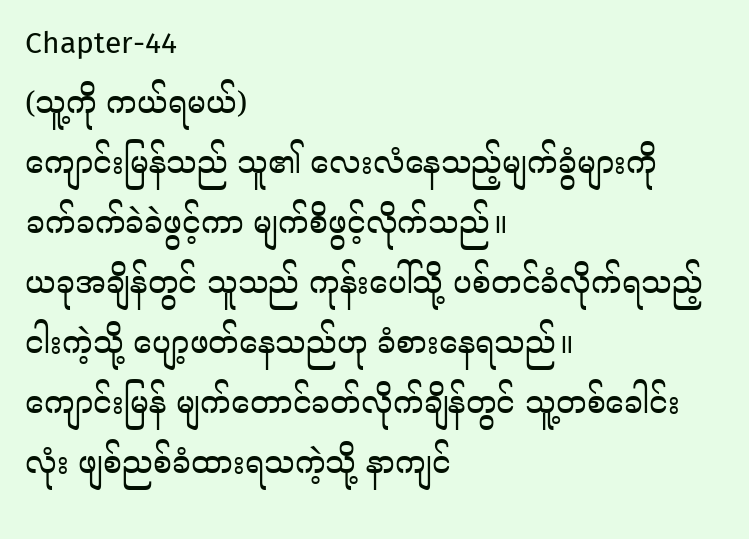Chapter-44
(သူ့ကို ကယ်ရမယ်)
ကျောင်းမြန်သည် သူ၏ လေးလံနေသည့်မျက်ခွံများကို ခက်ခက်ခဲခဲဖွင့်ကာ မျက်စိဖွင့်လိုက်သည်။
ယခုအချိန်တွင် သူသည် ကုန်းပေါ်သို့ ပစ်တင်ခံလိုက်ရသည့် ငါးကဲ့သို့ ပျော့ဖတ်နေသည်ဟု ခံစားနေရသည်။
ကျောင်းမြန် မျက်တောင်ခတ်လိုက်ချိန်တွင် သူ့တစ်ခေါင်းလုံး ဖျစ်ညစ်ခံထားရသကဲ့သို့ နာကျင်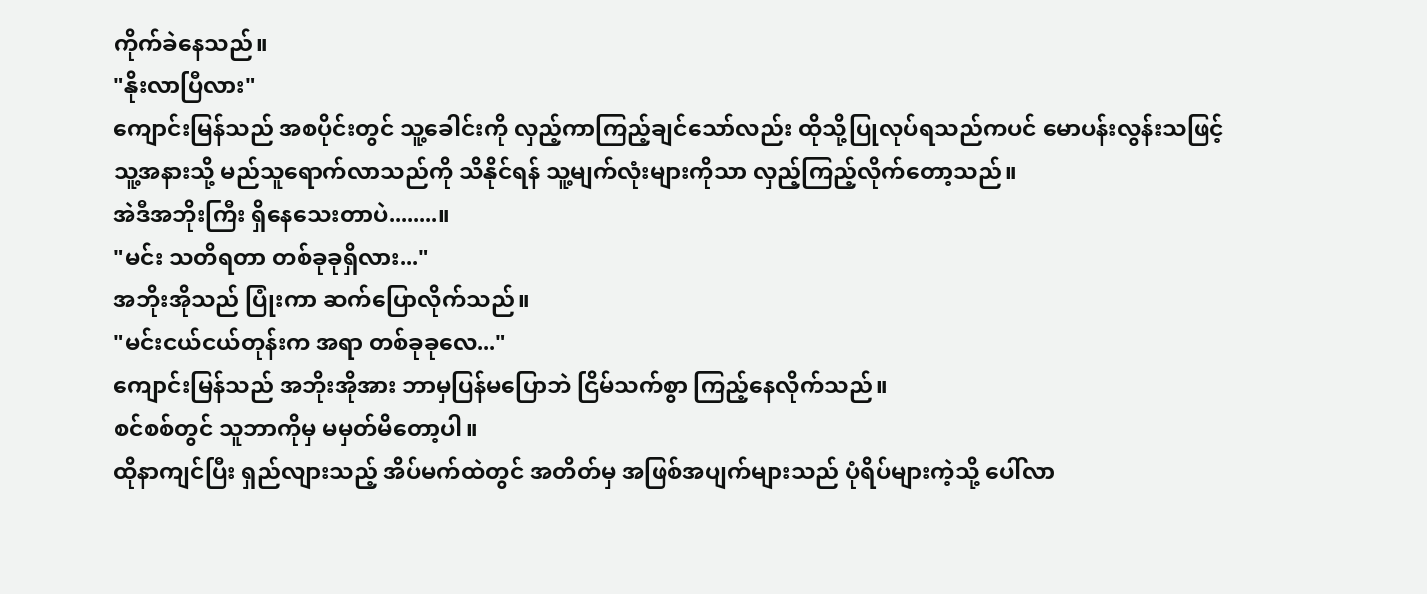ကိုက်ခဲနေသည်။
"နိုးလာပြီလား"
ကျောင်းမြန်သည် အစပိုင်းတွင် သူ့ခေါင်းကို လှည့်ကာကြည့်ချင်သော်လည်း ထိုသို့ပြုလုပ်ရသည်ကပင် မောပန်းလွန်းသဖြင့် သူ့အနားသို့ မည်သူရောက်လာသည်ကို သိနိုင်ရန် သူ့မျက်လုံးများကိုသာ လှည့်ကြည့်လိုက်တော့သည်။
အဲဒီအဘိုးကြီး ရှိနေသေးတာပဲ........။
"မင်း သတိရတာ တစ်ခုခုရှိလား..."
အဘိုးအိုသည် ပြုံးကာ ဆက်ပြောလိုက်သည်။
"မင်းငယ်ငယ်တုန်းက အရာ တစ်ခုခုလေ..."
ကျောင်းမြန်သည် အဘိုးအိုအား ဘာမှပြန်မပြောဘဲ ငြိမ်သက်စွာ ကြည့်နေလိုက်သည်။
စင်စစ်တွင် သူဘာကိုမှ မမှတ်မိတော့ပါ။
ထိုနာကျင်ပြီး ရှည်လျားသည့် အိပ်မက်ထဲတွင် အတိတ်မှ အဖြစ်အပျက်များသည် ပုံရိပ်များကဲ့သို့ ပေါ်လာ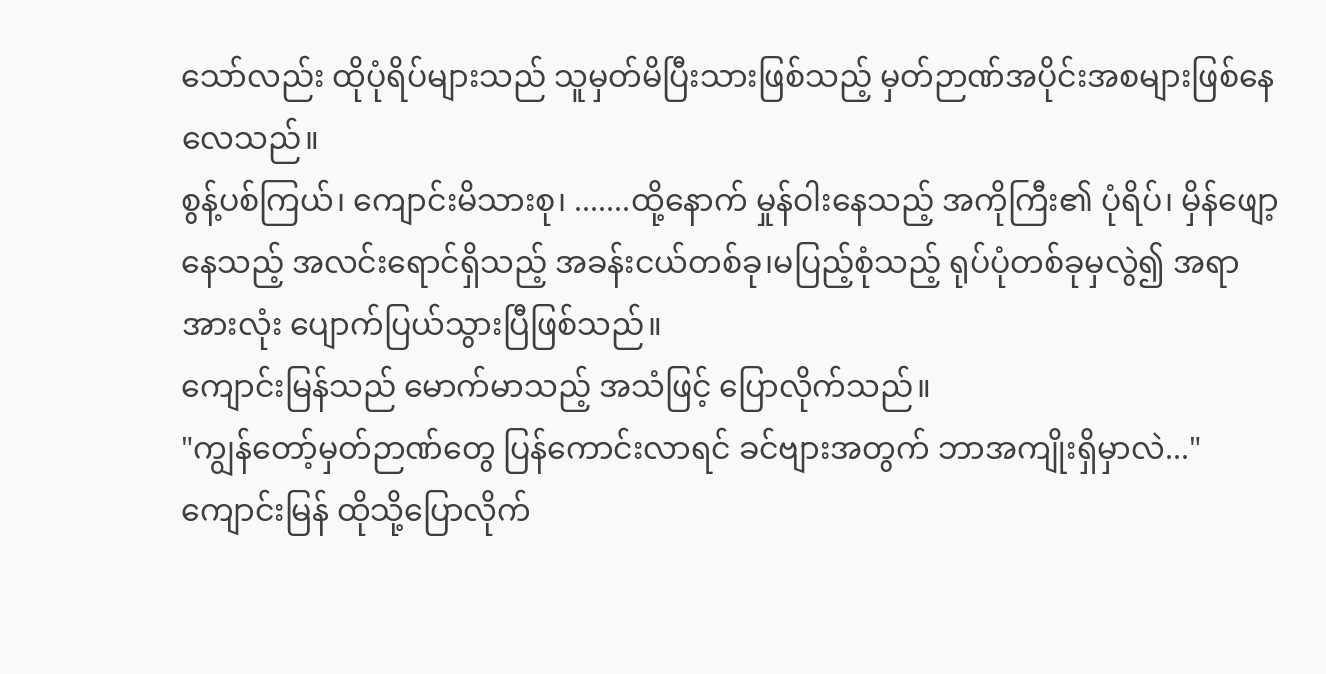သော်လည်း ထိုပုံရိပ်များသည် သူမှတ်မိပြီးသားဖြစ်သည့် မှတ်ဉာဏ်အပိုင်းအစများဖြစ်နေလေသည်။
စွန့်ပစ်ကြယ်၊ ကျောင်းမိသားစု၊ .......ထို့နောက် မှုန်ဝါးနေသည့် အကိုကြီး၏ ပုံရိပ်၊ မှိန်ဖျော့နေသည့် အလင်းရောင်ရှိသည့် အခန်းငယ်တစ်ခု၊မပြည့်စုံသည့် ရုပ်ပုံတစ်ခုမှလွဲ၍ အရာအားလုံး ပျောက်ပြယ်သွားပြီဖြစ်သည်။
ကျောင်းမြန်သည် မောက်မာသည့် အသံဖြင့် ပြောလိုက်သည်။
"ကျွန်တော့်မှတ်ဉာဏ်တွေ ပြန်ကောင်းလာရင် ခင်ဗျားအတွက် ဘာအကျိုးရှိမှာလဲ..."
ကျောင်းမြန် ထိုသို့ပြောလိုက်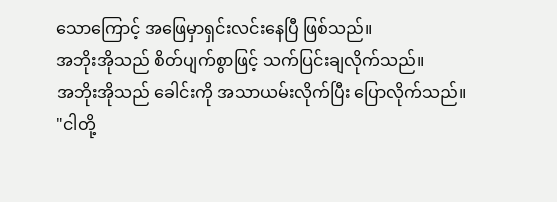သောကြောင့် အဖြေမှာရှင်းလင်းနေပြီ ဖြစ်သည်။
အဘိုးအိုသည် စိတ်ပျက်စွာဖြင့် သက်ပြင်းချလိုက်သည်။
အဘိုးအိုသည် ခေါင်းကို အသာယမ်းလိုက်ပြီး ပြောလိုက်သည်။
"ငါတို့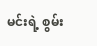မင်းရဲ့ စွမ်း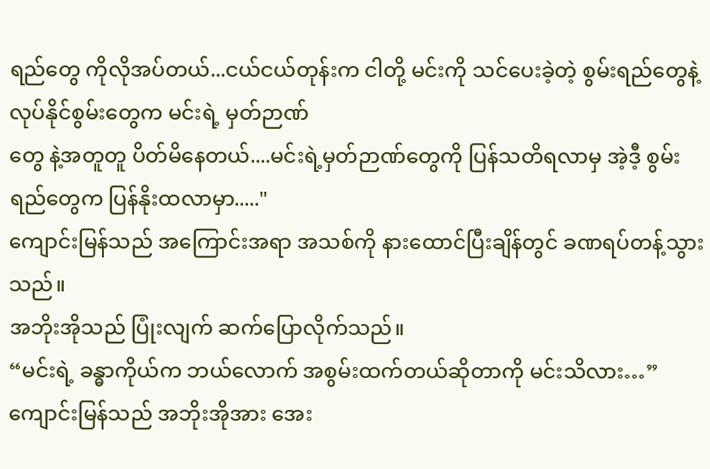ရည်တွေ ကိုလိုအပ်တယ်...ငယ်ငယ်တုန်းက ငါတို့ မင်းကို သင်ပေးခဲ့တဲ့ စွမ်းရည်တွေနဲ့ လုပ်နိုင်စွမ်းတွေက မင်းရဲ့ မှတ်ဉာဏ်
တွေ နဲ့အတူတူ ပိတ်မိနေတယ်....မင်းရဲ့မှတ်ဉာဏ်တွေကို ပြန်သတိရလာမှ အဲ့ဒီ့ စွမ်းရည်တွေက ပြန်နိုးထလာမှာ....."
ကျောင်းမြန်သည် အကြောင်းအရာ အသစ်ကို နားထောင်ပြီးချိန်တွင် ခဏရပ်တန့်သွားသည်။
အဘိုးအိုသည် ပြုံးလျက် ဆက်ပြောလိုက်သည်။
“မင်းရဲ့ ခန္ဓာကိုယ်က ဘယ်လောက် အစွမ်းထက်တယ်ဆိုတာကို မင်းသိလား…”
ကျောင်းမြန်သည် အဘိုးအိုအား အေး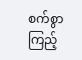စက်စွာ ကြည့်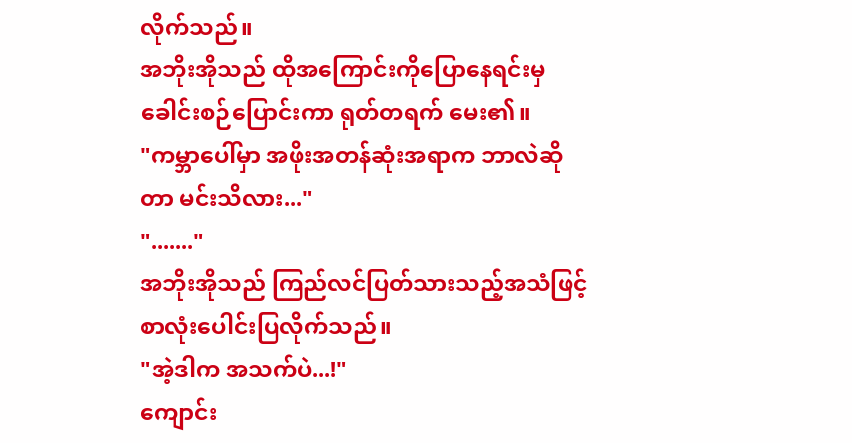လိုက်သည်။
အဘိုးအိုသည် ထိုအကြောင်းကိုပြောနေရင်းမှ ခေါင်းစဉ်ပြောင်းကာ ရုတ်တရက် မေး၏။
"ကမ္ဘာပေါ်မှာ အဖိုးအတန်ဆုံးအရာက ဘာလဲဆိုတာ မင်းသိလား..."
"......."
အဘိုးအိုသည် ကြည်လင်ပြတ်သားသည့်အသံဖြင့် စာလုံးပေါင်းပြလိုက်သည်။
"အဲ့ဒါက အသက်ပဲ...!"
ကျောင်း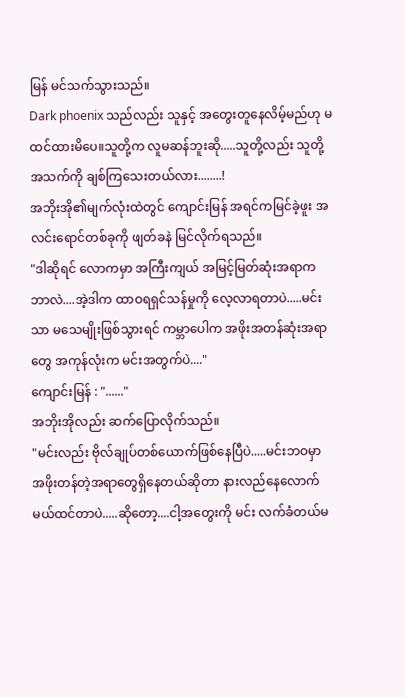မြန် မင်သက်သွားသည်။
Dark phoenix သည်လည်း သူနှင့် အတွေးတူနေလိမ့်မည်ဟု မထင်ထားမိပေ။သူတို့က လူမဆန်ဘူးဆို.....သူတို့လည်း သူတို့အသက်ကို ချစ်ကြသေးတယ်လား........!
အဘိုးအို၏မျက်လုံးထဲတွင် ကျောင်းမြန် အရင်ကမြင်ခဲ့ဖူး အလင်းရောင်တစ်ခုကို ဖျတ်ခနဲ မြင်လိုက်ရသည်။
"ဒါဆိုရင် လောကမှာ အကြီးကျယ် အမြင့်မြတ်ဆုံးအရာက ဘာလဲ....အဲ့ဒါက ထာဝရရှင်သန်မှုကို လေ့လာရတာပဲ.....မင်းသာ မသေမျိုးဖြစ်သွားရင် ကမ္ဘာပေါက အဖိုးအတန်ဆုံးအရာတွေ အကုန်လုံးက မင်းအတွက်ပဲ...."
ကျောင်းမြန် : "......"
အဘိုးအိုလည်း ဆက်ပြောလိုက်သည်။
"မင်းလည်း ဗိုလ်ချုပ်တစ်ယောက်ဖြစ်နေပြီပဲ.....မင်းဘဝမှာ အဖိုးတန်တဲ့အရာတွေရှိနေတယ်ဆိုတာ နားလည်နေလောက်မယ်ထင်တာပဲ.....ဆိုတော့....ငါ့အတွေးကို မင်း လက်ခံတယ်မ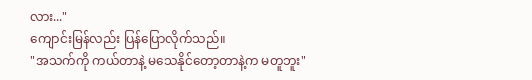လား..."
ကျောင်းမြန်လည်း ပြန်ပြောလိုက်သည်။
"အသက်ကို ကယ်တာနဲ့ မသေနိုင်တော့တာနဲ့က မတူဘူး"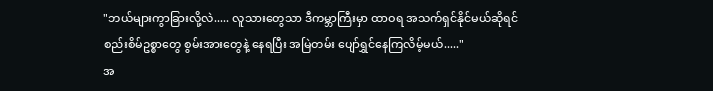"ဘယ်များကွာခြားလို့လဲ..... လူသားတွေသာ ဒီကမ္ဘာကြီးမှာ ထာဝရ အသက်ရှင်နိုင်မယ်ဆိုရင် စည်းစိမ်ဥစ္စာတွေ စွမ်းအားတွေနဲ့ နေရပြီး အမြဲတမ်း ပျော်ရွှင်နေကြလိမ့်မယ်....."
အ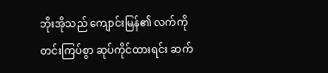ဘိုးအိုသည် ကျောင်းမြန်၏ လက်ကို တင်းကြပ်စွာ ဆုပ်ကိုင်ထားရင်း ဆက်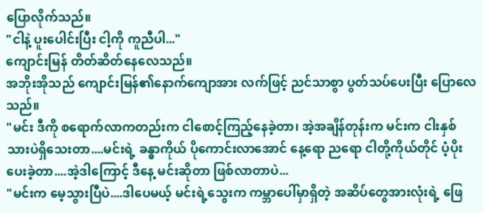ပြောလိုက်သည်။
"ငါနဲ့ ပူးပေါင်းပြီး ငါ့ကို ကူညီပါ..."
ကျောင်းမြန် တိတ်ဆိတ်နေလေသည်။
အဘိုးအိုသည် ကျောင်းမြန်၏နောက်ကျောအား လက်ဖြင့် ညင်သာစွာ ပွတ်သပ်ပေးပြီး ပြောလေသည်။
"မင်း ဒီကို စရောက်လာကတည်းက ငါစောင့်ကြည့်နေခဲ့တာ၊ အဲ့အချိန်တုန်းက မင်းက ငါးနှစ်သားပဲရှိသေးတာ....မင်းရဲ့ ခန္ဓာကိုယ် ပိုကောင်းလာအောင် နေ့ရော ညရော ငါတို့ကိုယ်တိုင် ပံ့ပိုးပေးခဲ့တာ....အဲ့ဒါကြောင့် ဒီနေ့ မင်းဆိုတာ ဖြစ်လာတာပဲ...
"မင်းက မေ့သွားပြီပဲ....ဒါပေမယ့် မင်းရဲ့သွေးက ကမ္ဘာပေါ်မှာရှိတဲ့ အဆိပ်တွေအားလုံးရဲ့ ဖြေ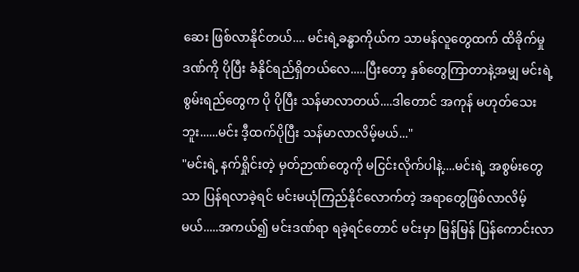ဆေး ဖြစ်လာနိုင်တယ်.... မင်းရဲ့ခန္ဓာကိုယ်က သာမန်လူတွေထက် ထိခိုက်မှုဒဏ်ကို ပိုပြီး ခံနိုင်ရည်ရှိတယ်လေ.....ပြီးတော့ နှစ်တွေကြာတာနဲ့အမျှ မင်းရဲ့စွမ်းရည်တွေက ပို ပိုပြီး သန်မာလာတယ်....ဒါတောင် အကုန် မဟုတ်သေးဘူး......မင်း ဒီ့ထက်ပိုပြီး သန်မာလာလိမ့်မယ်..."
"မင်းရဲ့ နက်ရှိုင်းတဲ့ မှတ်ဉာဏ်တွေကို မငြင်းလိုက်ပါနဲ့....မင်းရဲ့ အစွမ်းတွေသာ ပြန်ရလာခဲ့ရင် မင်းမယုံကြည်နိုင်လောက်တဲ့ အရာတွေဖြစ်လာလိမ့်မယ်.....အကယ်၍ မင်းဒဏ်ရာ ရခဲ့ရင်တောင် မင်းမှာ မြန်မြန် ပြန်ကောင်းလာ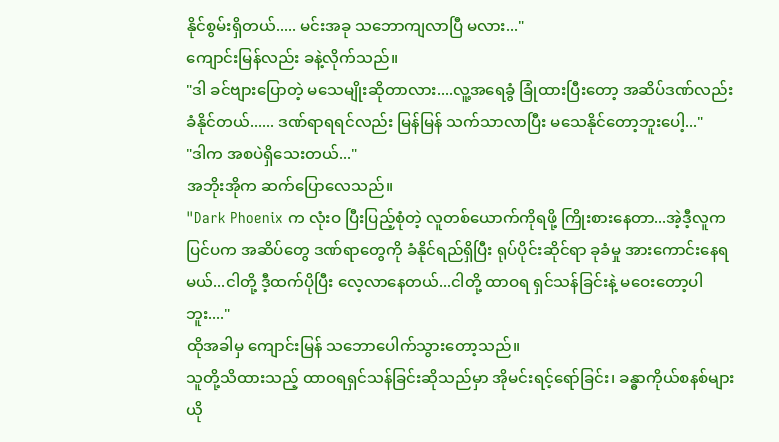နိုင်စွမ်းရှိတယ်..... မင်းအခု သဘောကျလာပြီ မလား..."
ကျောင်းမြန်လည်း ခနဲ့လိုက်သည်။
"ဒါ ခင်ဗျားပြောတဲ့ မသေမျိုးဆိုတာလား....လူ့အရေခွံ ခြုံထားပြီးတော့ အဆိပ်ဒဏ်လည်းခံနိုင်တယ်...... ဒဏ်ရာရရင်လည်း မြန်မြန် သက်သာလာပြီး မသေနိုင်တော့ဘူးပေါ့..."
"ဒါက အစပဲရှိသေးတယ်..."
အဘိုးအိုက ဆက်ပြောလေသည်။
"Dark Phoenix က လုံးဝ ပြီးပြည့်စုံတဲ့ လူတစ်ယောက်ကိုရဖို့ ကြိုးစားနေတာ...အဲ့ဒီ့လူက ပြင်ပက အဆိပ်တွေ ဒဏ်ရာတွေကို ခံနိုင်ရည်ရှိပြီး ရုပ်ပိုင်းဆိုင်ရာ ခုခံမှု အားကောင်းနေရမယ်...ငါတို့ ဒီ့ထက်ပိုပြီး လေ့လာနေတယ်...ငါတို့ ထာဝရ ရှင်သန်ခြင်းနဲ့ မဝေးတော့ပါဘူး...."
ထိုအခါမှ ကျောင်းမြန် သဘောပေါက်သွားတော့သည်။
သူတို့သိထားသည့် ထာဝရရှင်သန်ခြင်းဆိုသည်မှာ အိုမင်းရင့်ရော်ခြင်း၊ ခန္ဓာကိုယ်စနစ်များ ယို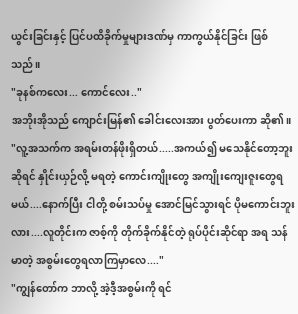ယွင်းခြင်းနှင့် ပြင်ပထိခိုက်မှုများဒဏ်မှ ကာကွယ်နိုင်ခြင်း ဖြစ်သည်။
"ခုနစ်ကလေး... ကောင်လေး.."
အဘိုးအိုသည် ကျောင်းမြန်၏ ခေါင်းလေးအား ပွတ်ပေးကာ ဆို၏။
"လူ့အသက်က အရမ်းတန်ဖိုးရှိတယ်.....အကယ်၍ မသေနိုင်တော့ဘူးဆိုရင် နှိုင်းယှဉ်လို့ မရတဲ့ ကောင်းကျိုးတွေ အကျိုးကျေးဇူးတွေရမယ်....နောက်ပြီး ငါတို့ စမ်းသပ်မှု အောင်မြင်သွားရင် ပိုမကောင်းဘူးလား....လူတိုင်းက ဇာစ့်ကို တိုက်ခိုက်နိုင်တဲ့ ရုပ်ပိုင်းဆိုင်ရာ အရ သန်မာတဲ့ အစွမ်းတွေရလာကြမှာလေ...."
"ကျွန်တော်က ဘာလို့ အဲ့ဒီ့အစွမ်းကို ရင်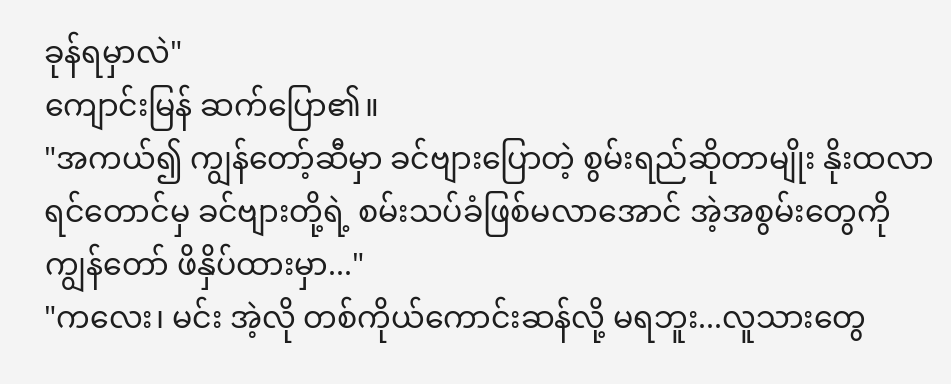ခုန်ရမှာလဲ"
ကျောင်းမြန် ဆက်ပြော၏။
"အကယ်၍ ကျွန်တော့်ဆီမှာ ခင်ဗျားပြောတဲ့ စွမ်းရည်ဆိုတာမျိုး နိုးထလာရင်တောင်မှ ခင်ဗျားတို့ရဲ့ စမ်းသပ်ခံဖြစ်မလာအောင် အဲ့အစွမ်းတွေကို ကျွန်တော် ဖိနှိပ်ထားမှာ..."
"ကလေး၊ မင်း အဲ့လို တစ်ကိုယ်ကောင်းဆန်လို့ မရဘူး...လူသားတွေ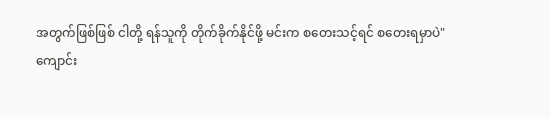အတွက်ဖြစ်ဖြစ် ငါတို့ ရန်သူကို တိုက်ခိုက်နိုင်ဖို့ မင်းက စတေးသင့်ရင် စတေးရမှာပဲ"
ကျောင်း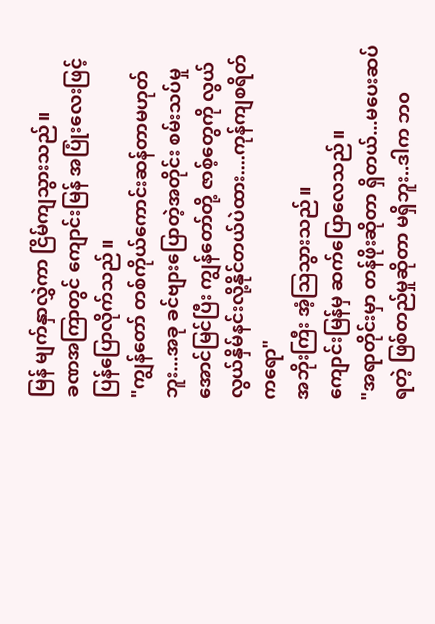မြန် မျက်နှာလွှဲကာ ငြိမ်ကျသွားသည်။
ခဏအကြာတွင် ကျောင်းမြန် အပြုံးလေးဖြင့် ပြန်ပြောလိုက်သည်။
"ကျွန်တော် တစ်ကိုယ်ကောင်းဆန်တာမဟုတ်ဘူး...အခု ခင်ဗျားပြောတဲ့အတိုင်း စမ်းသပ်မှုအောင်မြင်ပြီး ကျွန်တော်တို့ ဇာစ့်တွေကို လွယ်လွယ်နှိမ်နင်းလို့နိုင်တယ်ပဲထား....ကုန်ကျစရိတ်ကရော"
အဘိုးကြီး အံ့ဩသွားသည်။
ကျောင်းမြန်မှ ဆက်ပြောလေသည်။
"အရာတိုင်းမှာ တန်ဖိုးဆိုတာ ရှိတယ်...မပေးဆပ်ရတဲ့ ဖြစ်တည်မှုဆိုတာ မရှိဘူး..ဒါက ဘ၀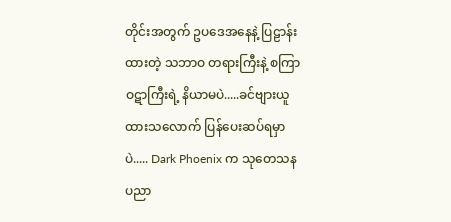တိုင်းအတွက် ဥပဒေအနေနဲ့ ပြဠာန်းထားတဲ့ သဘာဝ တရားကြီးနဲ့ စကြာဝဋာကြီးရဲ့ နိယာမပဲ.....ခင်ဗျားယူထားသလောက် ပြန်ပေးဆပ်ရမှာပဲ..... Dark Phoenix က သုတေသန ပညာ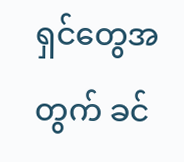ရှင်တွေအတွက် ခင်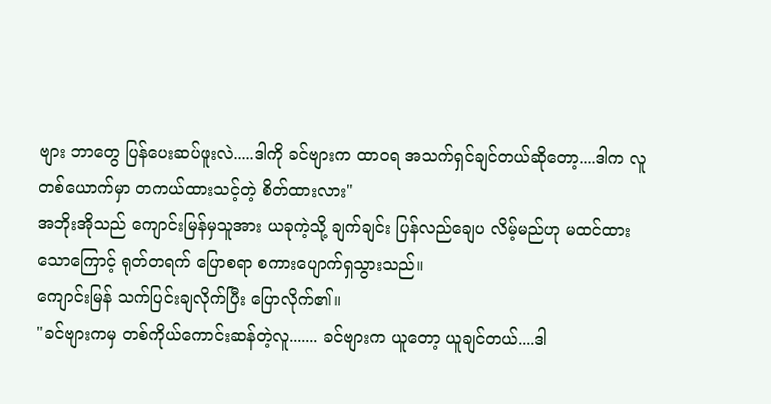ဗျား ဘာတွေ ပြန်ပေးဆပ်ဖူးလဲ.....ဒါကို ခင်ဗျားက ထာဝရ အသက်ရှင်ချင်တယ်ဆိုတော့....ဒါက လူတစ်ယောက်မှာ တကယ်ထားသင့်တဲ့ စိတ်ထားလား"
အဘိုးအိုသည် ကျောင်းမြန်မှသူအား ယခုကဲ့သို့ ချက်ချင်း ပြန်လည်ချေပ လိမ့်မည်ဟု မထင်ထား သောကြောင့် ရုတ်တရက် ပြောစရာ စကားပျောက်ရှသွားသည်။
ကျောင်းမြန် သက်ပြင်းချလိုက်ပြီး ပြောလိုက်၏။
"ခင်ဗျားကမှ တစ်ကိုယ်ကောင်းဆန်တဲ့လူ....... ခင်ဗျားက ယူတော့ ယူချင်တယ်....ဒါ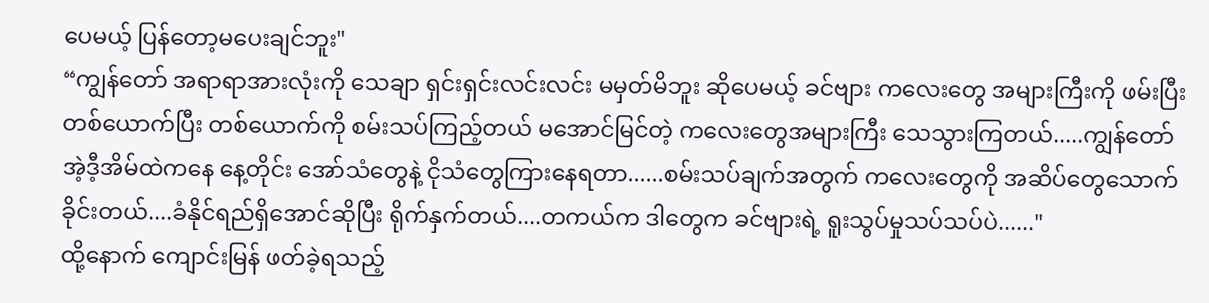ပေမယ့် ပြန်တော့မပေးချင်ဘူး"
“ကျွန်တော် အရာရာအားလုံးကို သေချာ ရှင်းရှင်းလင်းလင်း မမှတ်မိဘူး ဆိုပေမယ့် ခင်ဗျား ကလေးတွေ အများကြီးကို ဖမ်းပြီး တစ်ယောက်ပြီး တစ်ယောက်ကို စမ်းသပ်ကြည့်တယ် မအောင်မြင်တဲ့ ကလေးတွေအများကြီး သေသွားကြတယ်.....ကျွန်တော် အဲ့ဒီ့အိမ်ထဲကနေ နေ့တိုင်း အော်သံတွေနဲ့ ငိုသံတွေကြားနေရတာ......စမ်းသပ်ချက်အတွက် ကလေးတွေကို အဆိပ်တွေသောက်ခိုင်းတယ်....ခံနိုင်ရည်ရှိအောင်ဆိုပြီး ရိုက်နှက်တယ်....တကယ်က ဒါတွေက ခင်ဗျားရဲ့ ရူးသွပ်မှုသပ်သပ်ပဲ......"
ထို့နောက် ကျောင်းမြန် ဖတ်ခဲ့ရသည့်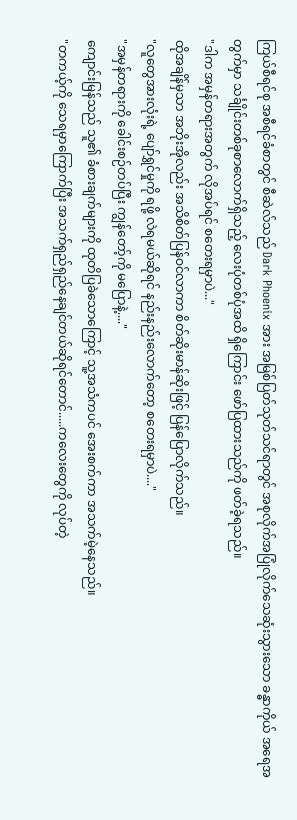ကြယ်စီရင်စု အစီရင်ခံစာတွင် စီဆဲလ်သည် Dark Phoenix အား အမြစ်ပြတ်သုတ်သင်ရာတွင် အစုလိုက်အပြုံလိုက်သေဆုံးသွားသော ခန္ဓာကိုယ် အရေအတွက်မှာ သင်္ချိုင်းတစ်ခုစာလောက်ရှိသည့် လေးပုံတစ်ပုံအထိ ရှိကြောင်း ဖော်ပြထားသည်ကို ဖတ်ခဲ့ရသည်။
"ဒါက အမှန်တရားအတွက် လိုအပ်ရင် စတေးရမှာပဲ..."
ထိုအချိန်မှသာ အဘိုးအိုလည်း အသိစိတ်ပြန်ဝင်လာကာ စိတ်ဆိုးမာန်ဆိုးဖြင့် ပြန်ပြောလိုက်သည်။
"လူတွေအားလုံးရဲ့ ပျော်ရွှင်မှုကို ရဖို့ လဲရမယ်ဆိုရင် နည်းနည်းလောက်တော့ စတေးရမှာပဲ...."
"အမှန်တရားကို ခေါင်းစဉ်တပ်ပြီး ကျွန်တော့်ကို မပြောနဲ့...."
ကျောင်းမြန်သည် သူ၏ ခံစားချက်များကို ထုတိပြခဲသောကြောင့် သူ့အသံကပင် အေးစက်ကာ အသက်မဲ့နေသည်။
"တကယ့်ကို သေရမှာကြောက်ပြီး အသက်ရှည်ရှည်နေချင်တယ်ဆိုရင်တောင်.....ကလေးတွေကို လုပ်တဲ့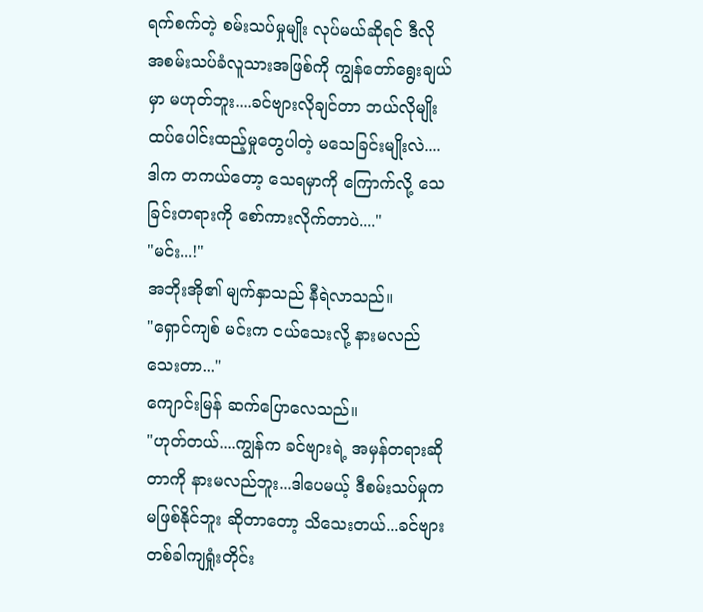ရက်စက်တဲ့ စမ်းသပ်မှုမျိုး လုပ်မယ်ဆိုရင် ဒီလို အစမ်းသပ်ခံလူသားအဖြစ်ကို ကျွန်တော်ရွေးချယ်မှာ မဟုတ်ဘူး....ခင်ဗျားလိုချင်တာ ဘယ်လိုမျိုး ထပ်ပေါင်းထည့်မှုတွေပါတဲ့ မသေခြင်းမျိုးလဲ....ဒါက တကယ်တော့ သေရမှာကို ကြောက်လို့ သေခြင်းတရားကို စော်ကားလိုက်တာပဲ...."
"မင်း...!"
အဘိုးအို၏ မျက်နှာသည် နီရဲလာသည်။
"ရှောင်ကျစ် မင်းက ငယ်သေးလို့ နားမလည်သေးတာ..."
ကျောင်းမြန် ဆက်ပြောလေသည်။
"ဟုတ်တယ်....ကျွန်က ခင်ဗျားရဲ့ အမှန်တရားဆိုတာကို နားမလည်ဘူး...ဒါပေမယ့် ဒီစမ်းသပ်မှုက မဖြစ်နိုင်ဘူး ဆိုတာတော့ သိသေးတယ်...ခင်ဗျား တစ်ခါကျရှုံးတိုင်း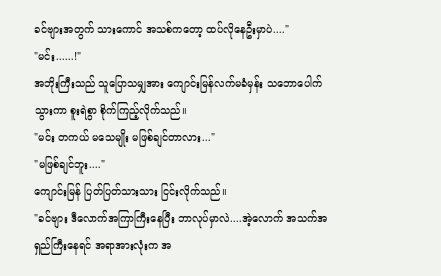ခင်ဗျားအတွက် သားကောင် အသစ်ကတော့ ထပ်လိုနေဦးမှာပဲ...."
"မင်း......!"
အဘိုးကြီးသည် သူပြောသမျှအား ကျောင်းမြန်လက်မခံမှန်း သဘောပေါက်သွားကာ စူးရဲစွာ စိုက်ကြည့်လိုက်သည်။
"မင်း တကယ် မသေမျိုး မဖြစ်ချင်တာလား..."
"မဖြစ်ချင်ဘူး...."
ကျောင်းမြန် ပြတ်ပြတ်သားသား ငြင်းလိုက်သည်။
"ခင်ဗျား ဒီလောက်အကြာကြီးနေပြီး ဘာလုပ်မှာလဲ....အဲ့လောက် အသက်အရှည်ကြီးနေရင် အရာအားလုံးက အ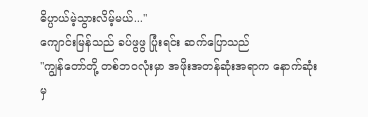ဓိပ္ပာယ်မဲ့သွားလိမ့်မယ်..."
ကျောင်းမြန်သည် ခပ်ဖွဖွ ပြုံးရင်း ဆက်ပြောသည်
"ကျွန်တော်တို့ တစ်ဘဝလုံးမှာ အဖိုးအတန်ဆုံးအရာက နောက်ဆုံးမှ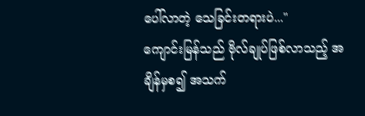ပေါ်လာတဲ့ သေခြင်းတရားပဲ..."
ကျောင်းမြန်သည် ဗိုလ်ချုပ်ဖြစ်လာသည့် အချိန်မှစ၍ အသက်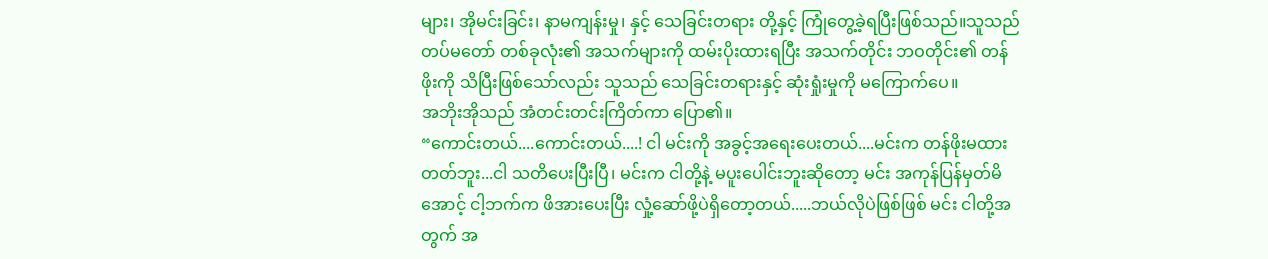များ၊ အိုမင်းခြင်း၊ နာမကျန်းမှု၊ နှင့် သေခြင်းတရား တို့နှင့် ကြုံတွေ့ခဲ့ရပြီးဖြစ်သည်။သူသည် တပ်မတော် တစ်ခုလုံး၏ အသက်များကို ထမ်းပိုးထားရပြီး အသက်တိုင်း ဘဝတိုင်း၏ တန်ဖိုးကို သိပြီးဖြစ်သော်လည်း သူသည် သေခြင်းတရားနှင့် ဆုံးရှုံးမှုကို မကြောက်ပေ။
အဘိုးအိုသည် အံတင်းတင်းကြိတ်ကာ ပြော၏။
“ကောင်းတယ်....ကောင်းတယ်....! ငါ မင်းကို အခွင့်အရေးပေးတယ်....မင်းက တန်ဖိုးမထားတတ်ဘူး...ငါ သတိပေးပြီးပြီ၊ မင်းက ငါတို့နဲ့ မပူးပေါင်းဘူးဆိုတော့ မင်း အကုန်ပြန်မှတ်မိအောင့် ငါ့ဘက်က ဖိအားပေးပြီး လှုံ့ဆော်ဖို့ပဲရှိတော့တယ်.....ဘယ်လိုပဲဖြစ်ဖြစ် မင်း ငါတို့အတွက် အ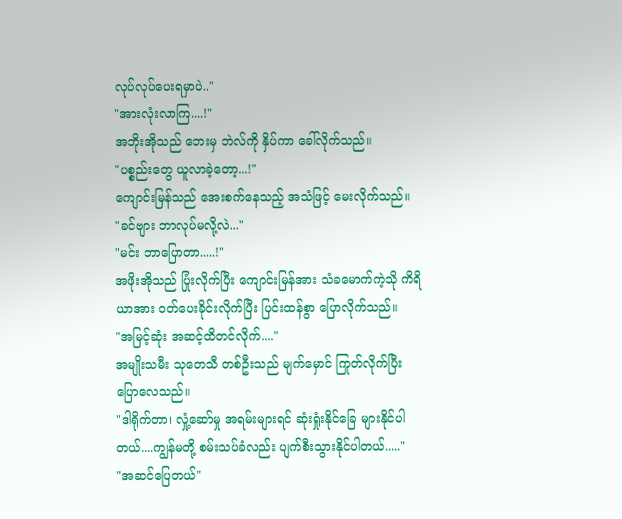လုပ်လုပ်ပေးရမှာပဲ.."
"အားလုံးလာကြ....!"
အဘိုးအိုသည် ဘေးမှ ဘဲလ်ကို နှိပ်ကာ ခေါ်လိုက်သည်။
"ပစ္စည်းတွေ ယူလာခဲ့တော့...!"
ကျောင်းမြန်သည် အေးစက်နေသည့် အသံဖြင့် မေးလိုက်သည်။
"ခင်ဗျား ဘာလုပ်မလို့လဲ..."
"မင်း ဘာပြောတာ.....!"
အဖိုးအိုသည် ပြုံးလိုက်ပြီး ကျောင်းမြန်အား သံခမောက်ကဲ့သို ကိရိယာအား ဝတ်ပေးခိုင်းလိုက်ပြီး ပြင်းထန်စွာ ပြောလိုက်သည်။
"အမြင့်ဆုံး အဆင့်ထိတင်လိုက်...."
အမျိုးသမီး သုတေသီ တစ်ဦးသည် မျက်မှောင် ကြုတ်လိုက်ပြီး ပြောလေသည်။
"ဒါရိုက်တာ၊ လှုံ့ဆော်မှု အရမ်းများရင် ဆုံးရှုံးနိုင်ခြေ များနိုင်ပါတယ်....ကျွန်မတို့ စမ်းသပ်ခံလည်း ပျက်စီးသွားနိုင်ပါတယ်....."
"အဆင်ပြေတယ်"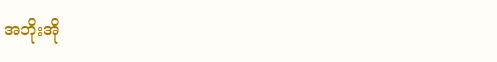အဘိုးအို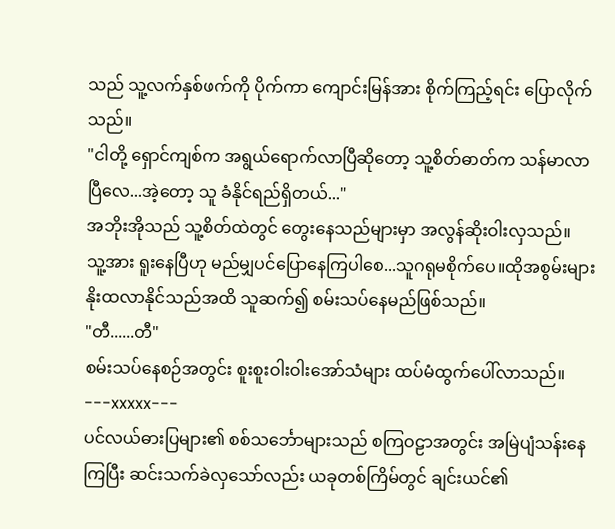သည် သူ့လက်နှစ်ဖက်ကို ပိုက်ကာ ကျောင်းမြန်အား စိုက်ကြည့်ရင်း ပြောလိုက်သည်။
"ငါတို့ ရှောင်ကျစ်က အရွယ်ရောက်လာပြီဆိုတော့ သူ့စိတ်ဓာတ်က သန်မာလာပြီလေ...အဲ့တော့ သူ ခံနိုင်ရည်ရှိတယ်..."
အဘိုးအိုသည် သူ့စိတ်ထဲတွင် တွေးနေသည်များမှာ အလွန်ဆိုးဝါးလှသည်။
သူ့အား ရူးနေပြီဟု မည်မျှပင်ပြောနေကြပါစေ...သူဂရုမစိုက်ပေ။ထိုအစွမ်းများ နိုးထလာနိုင်သည်အထိ သူဆက်၍ စမ်းသပ်နေမည်ဖြစ်သည်။
"တီ......တီ"
စမ်းသပ်နေစဉ်အတွင်း စူးစူးဝါးဝါးအော်သံများ ထပ်မံထွက်ပေါ်လာသည်။
---xxxxx---
ပင်လယ်ဓားပြများ၏ စစ်သင်္ဘောများသည် စကြဝဠာအတွင်း အမြဲပျံသန်းနေကြပြီး ဆင်းသက်ခဲလှသော်လည်း ယခုတစ်ကြိမ်တွင် ချင်းယင်၏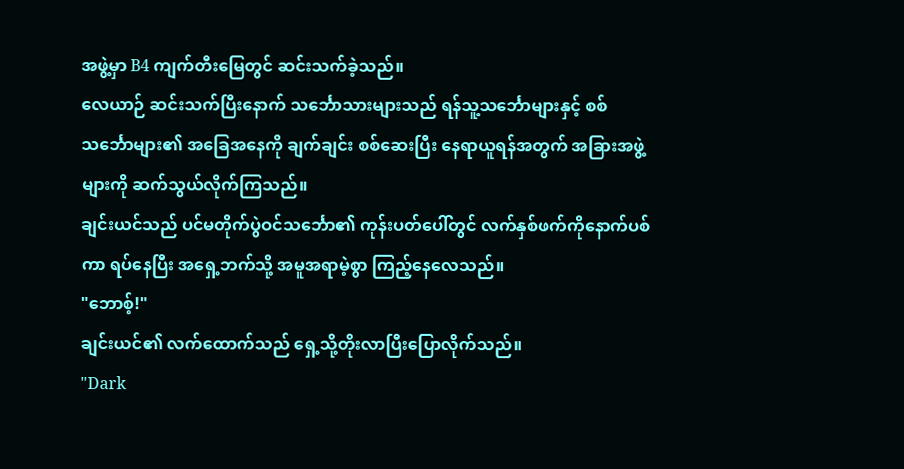အဖွဲ့မှာ B4 ကျက်တီးမြေတွင် ဆင်းသက်ခဲ့သည်။
လေယာဉ် ဆင်းသက်ပြီးနောက် သင်္ဘောသားများသည် ရန်သူ့သင်္ဘောများနှင့် စစ်သင်္ဘောများ၏ အခြေအနေကို ချက်ချင်း စစ်ဆေးပြီး နေရာယူရန်အတွက် အခြားအဖွဲ့များကို ဆက်သွယ်လိုက်ကြသည်။
ချင်းယင်သည် ပင်မတိုက်ပွဲဝင်သင်္ဘော၏ ကုန်းပတ်ပေါ်တွင် လက်နှစ်ဖက်ကိုနောက်ပစ်ကာ ရပ်နေပြီး အရှေ့ဘက်သို့ အမူအရာမဲ့စွာ ကြည့်နေလေသည်။
"ဘောစ့်!"
ချင်းယင်၏ လက်ထောက်သည် ရှေ့သို့တိုးလာပြီးပြောလိုက်သည်။
"Dark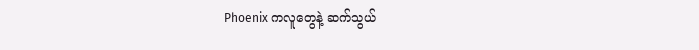Phoenix ကလူတွေနဲ့ ဆက်သွယ်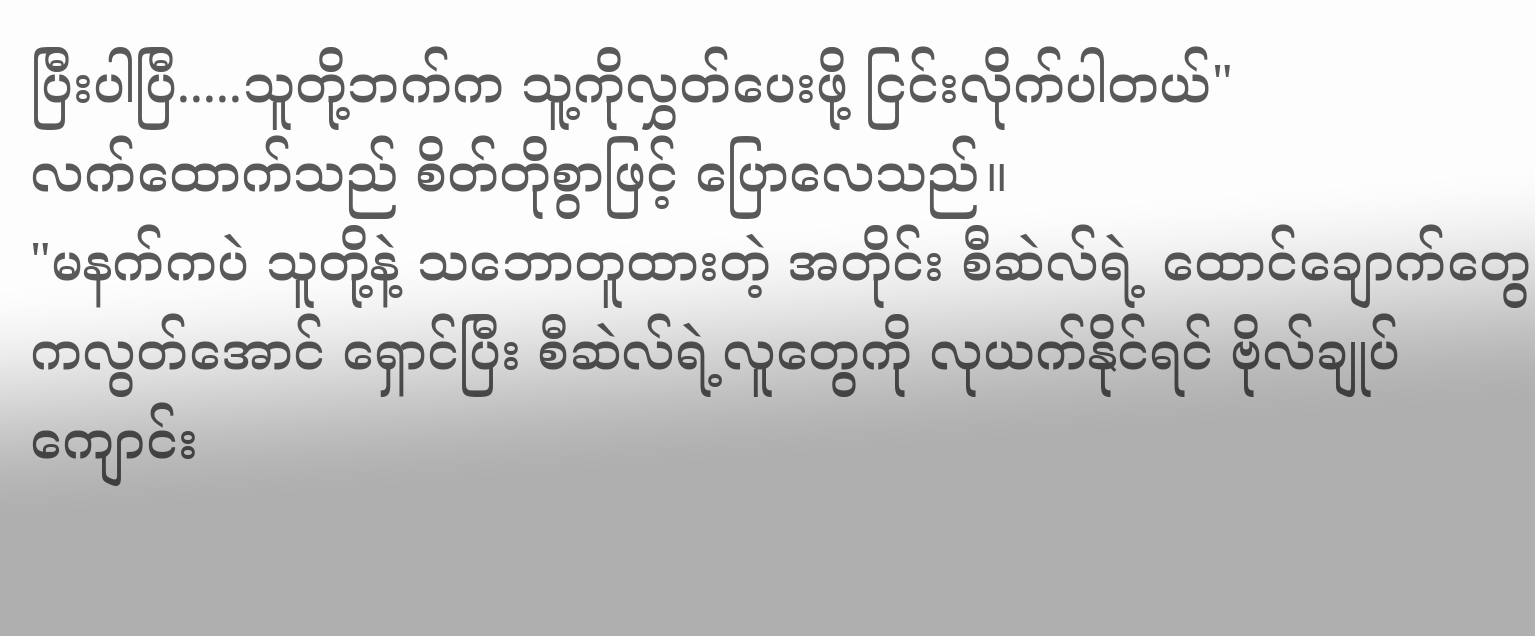ပြီးပါပြီ.....သူတို့ဘက်က သူ့ကိုလွှတ်ပေးဖို့ ငြင်းလိုက်ပါတယ်"
လက်ထောက်သည် စိတ်တိုစွာဖြင့် ပြောလေသည်။
"မနက်ကပဲ သူတို့နဲ့ သဘောတူထားတဲ့ အတိုင်း စီဆဲလ်ရဲ့ ထောင်ချောက်တွေကလွတ်အောင် ရှောင်ပြီး စီဆဲလ်ရဲ့လူတွေကို လုယက်နိုင်ရင် ဗိုလ်ချုပ်ကျောင်း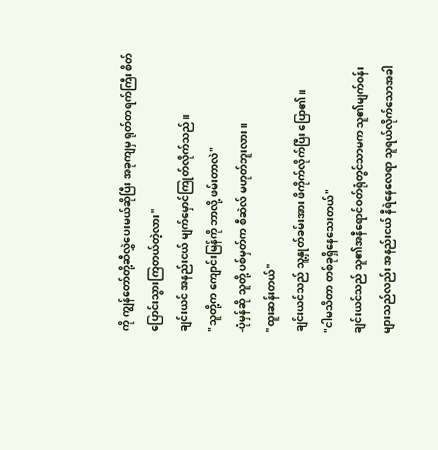ကို ကျွန်တော်တို့ဆီလွှဲပေးမယ်ဆိုပြီး အခုကျမှ ရုတ်တရက်ကြီး စိတ်ပြောင်းသွားကြတယ်တဲ့လား"
ချင်းယင် အနည်းငယ် မျက်မှောင်ကြုတ်လိုက်သည်။
"သူတို့က ကျောင်းမြန်ကို ဘာလို့ ဖမ်းတာလဲ"
-ပုံမှန်ဆို သူတို့ ပစ်မှတ်က စီဆဲလ် မဟုတ်ဘူးလား။
"ထူးဆန်းတယ်"
ချင်းယင်သည် သူ့နှုတ်ခမ်းအား ဖိကိုက်လိုက်ပြီး ပြော၏။
"ငါမသိတာ တစ်ခုရှိနေသေးတယ်"
ချင်းယင်သည် သူ၏အနီရောင်ဝတ်ရုံတွင်သာမက သူ၏မျက်ဝန်းများသည်လည်း အနည်းငယ် နီရဲနေလေရာ သူရယ်လိုက်သောအခါ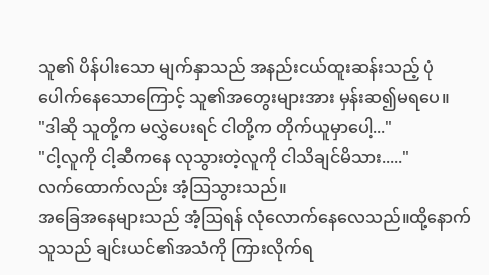သူ၏ ပိန်ပါးသော မျက်နှာသည် အနည်းငယ်ထူးဆန်းသည့် ပုံပေါက်နေသောကြောင့် သူ၏အတွေးများအား မှန်းဆ၍မရပေ။
"ဒါဆို သူတို့က မလွှဲပေးရင် ငါတို့က တိုက်ယူမှာပေါ့..."
"ငါ့လူကို ငါ့ဆီကနေ လုသွားတဲ့လူကို ငါသိချင်မိသား....."
လက်ထောက်လည်း အံ့သြသွားသည်။
အခြေအနေများသည် အံ့ဩရန် လုံလောက်နေလေသည်။ထို့နောက် သူသည် ချင်းယင်၏အသံကို ကြားလိုက်ရ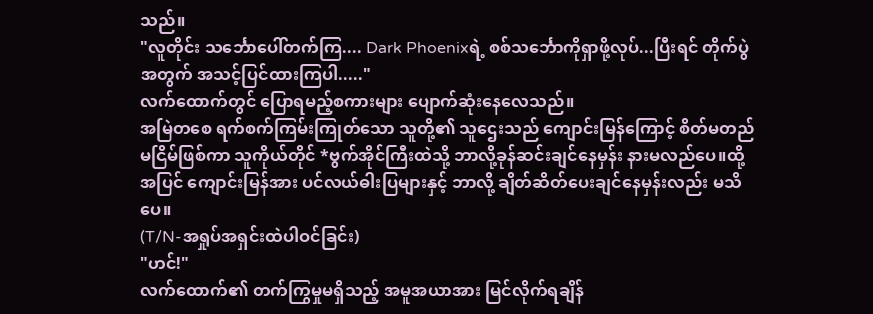သည်။
"လူတိုင်း သင်္ဘောပေါ်တက်ကြ.... Dark Phoenixရဲ့ စစ်သင်္ဘောကိုရှာဖို့လုပ်...ပြီးရင် တိုက်ပွဲအတွက် အသင့်ပြင်ထားကြပါ....."
လက်ထောက်တွင် ပြောရမည့်စကားများ ပျောက်ဆုံးနေလေသည်။
အမြဲတစေ ရက်စက်ကြမ်းကြုတ်သော သူတို့၏ သူဌေးသည် ကျောင်းမြန်ကြောင့် စိတ်မတည်မငြိမ်ဖြစ်ကာ သူကိုယ်တိုင် *ဗွက်အိုင်ကြီးထဲသို့ ဘာလို့ခုန်ဆင်းချင်နေမှန်း နားမလည်ပေ။ထို့အပြင် ကျောင်းမြန်အား ပင်လယ်ဓါးပြများနှင့် ဘာလို့ ချိတ်ဆိတ်ပေးချင်နေမှန်းလည်း မသိပေ။
(T/N-အရှုပ်အရှင်းထဲပါဝင်ခြင်း)
"ဟင်!"
လက်ထောက်၏ တက်ကြွမှုမရှိသည့် အမူအယာအား မြင်လိုက်ရချိန်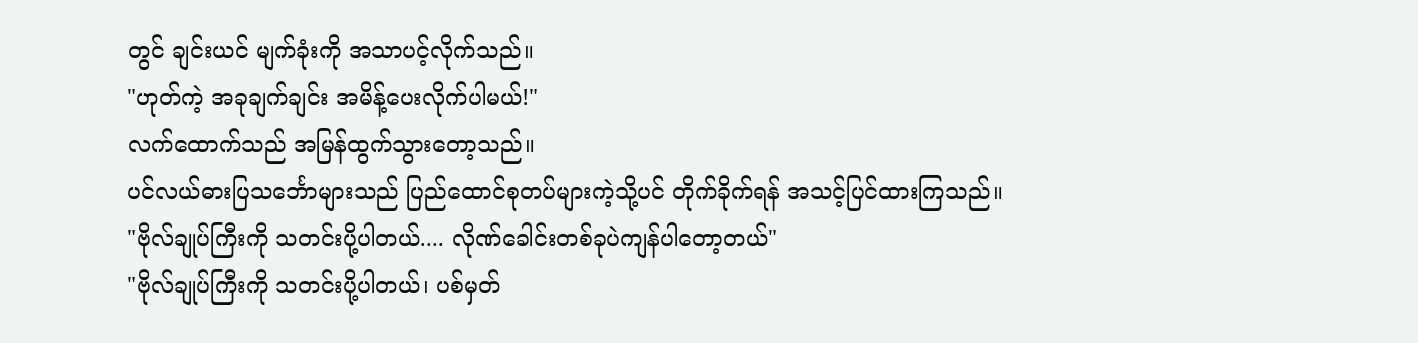တွင် ချင်းယင် မျက်ခုံးကို အသာပင့်လိုက်သည်။
"ဟုတ်ကဲ့ အခုချက်ချင်း အမိန့်ပေးလိုက်ပါမယ်!"
လက်ထောက်သည် အမြန်ထွက်သွားတော့သည်။
ပင်လယ်ဓားပြသင်္ဘောများသည် ပြည်ထောင်စုတပ်များကဲ့သို့ပင် တိုက်ခိုက်ရန် အသင့်ပြင်ထားကြသည်။
"ဗိုလ်ချုပ်ကြီးကို သတင်းပို့ပါတယ်.... လိုဏ်ခေါင်းတစ်ခုပဲကျန်ပါတော့တယ်"
"ဗိုလ်ချုပ်ကြီးကို သတင်းပို့ပါတယ်၊ ပစ်မှတ်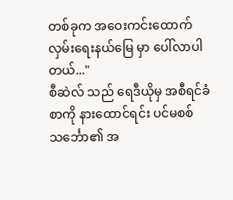တစ်ခုက အဝေးကင်းထောက်လှမ်းရေးနယ်မြေ မှာ ပေါ်လာပါတယ်..."
စီဆဲလ် သည် ရေဒီယိုမှ အစီရင်ခံစာကို နားထောင်ရင်း ပင်မစစ်သင်္ဘော၏ အ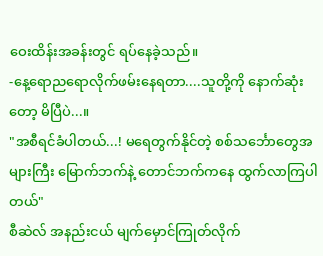ဝေးထိန်းအခန်းတွင် ရပ်နေခဲ့သည်။
-နေ့ရောညရောလိုက်ဖမ်းနေရတာ....သူတို့ကို နောက်ဆုံးတော့ မိပြီပဲ...။
"အစီရင်ခံပါတယ်...! မရေတွက်နိုင်တဲ့ စစ်သင်္ဘောတွေအများကြီး မြောက်ဘက်နဲ့ တောင်ဘက်ကနေ ထွက်လာကြပါတယ်"
စီဆဲလ် အနည်းငယ် မျက်မှောင်ကြုတ်လိုက်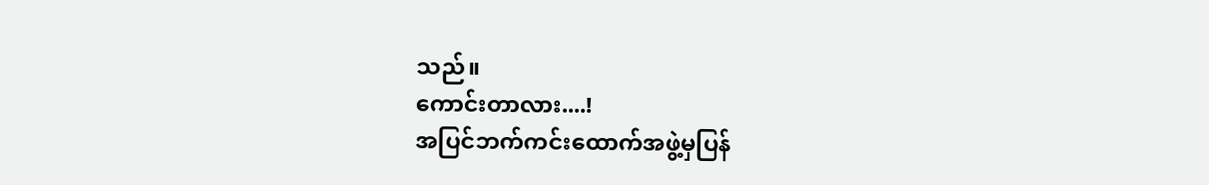သည်။
ကောင်းတာလား....!
အပြင်ဘက်ကင်းထောက်အဖွဲ့မှပြန်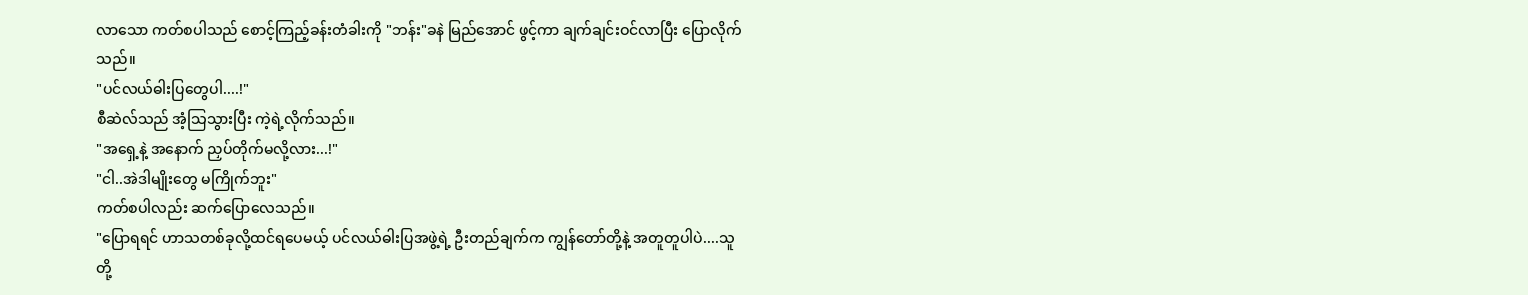လာသော ကတ်စပါသည် စောင့်ကြည့်ခန်းတံခါးကို "ဘန်း"ခနဲ မြည်အောင် ဖွင့်ကာ ချက်ချင်းဝင်လာပြီး ပြောလိုက်သည်။
"ပင်လယ်ဓါးပြတွေပါ....!"
စီဆဲလ်သည် အံ့သြသွားပြီး ကဲ့ရဲ့လိုက်သည်။
"အရှေ့နဲ့ အနောက် ညှပ်တိုက်မလို့လား...!"
"ငါ..အဲဒါမျိုးတွေ မကြိုက်ဘူး"
ကတ်စပါလည်း ဆက်ပြောလေသည်။
"ပြောရရင် ဟာသတစ်ခုလို့ထင်ရပေမယ့် ပင်လယ်ဓါးပြအဖွဲ့ရဲ့ ဦးတည်ချက်က ကျွန်တော်တို့နဲ့ အတူတူပါပဲ....သူတို့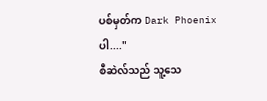ပစ်မှတ်က Dark Phoenix ပါ...."
စီဆဲလ်သည် သူ့သေ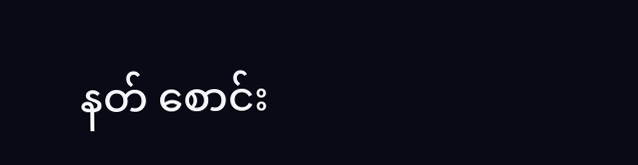နတ် စောင်း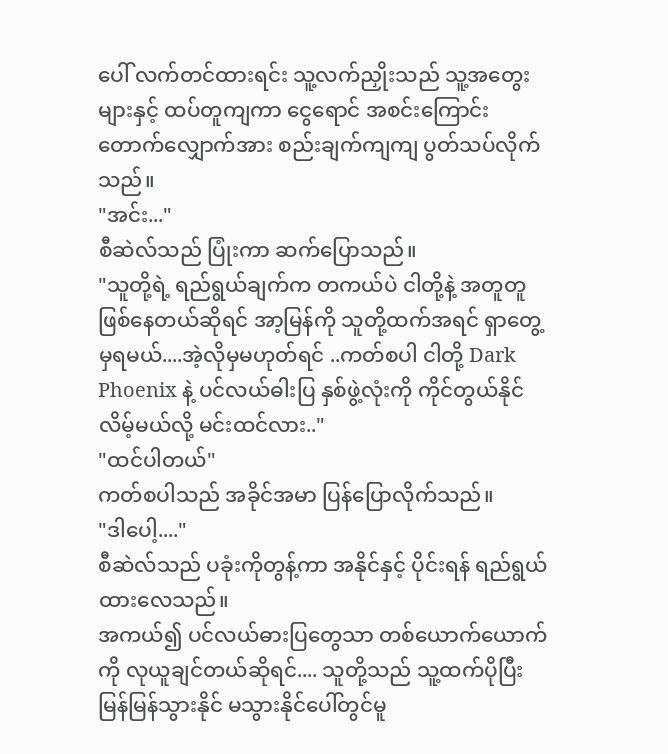ပေါ် လက်တင်ထားရင်း သူ့လက်ညှိုးသည် သူ့အတွေးများနှင့် ထပ်တူကျကာ ငွေရောင် အစင်းကြောင်းတောက်လျှောက်အား စည်းချက်ကျကျ ပွတ်သပ်လိုက်သည်။
"အင်း..."
စီဆဲလ်သည် ပြုံးကာ ဆက်ပြောသည်။
"သူတို့ရဲ့ ရည်ရွယ်ချက်က တကယ်ပဲ ငါတို့နဲ့ အတူတူဖြစ်နေတယ်ဆိုရင် အာ့မြန်ကို သူတို့ထက်အရင် ရှာတွေ့မှရမယ်....အဲ့လိုမှမဟုတ်ရင် ..ကတ်စပါ ငါတို့ Dark Phoenix နဲ့ ပင်လယ်ဓါးပြ နှစ်ဖွဲ့လုံးကို ကိုင်တွယ်နိုင်လိမ့်မယ်လို့ မင်းထင်လား.."
"ထင်ပါတယ်"
ကတ်စပါသည် အခိုင်အမာ ပြန်ပြောလိုက်သည်။
"ဒါပေါ့...."
စီဆဲလ်သည် ပခုံးကိုတွန့်ကာ အနိုင်နှင့် ပိုင်းရန် ရည်ရွယ်ထားလေသည်။
အကယ်၍ ပင်လယ်ဓားပြတွေသာ တစ်ယောက်ယောက်ကို လုယူချင်တယ်ဆိုရင်.... သူတို့သည် သူ့ထက်ပိုပြီး မြန်မြန်သွားနိုင် မသွားနိုင်ပေါ်တွင်မူ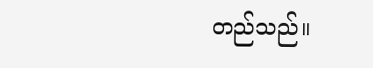တည်သည်။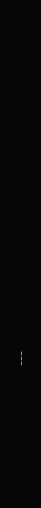---